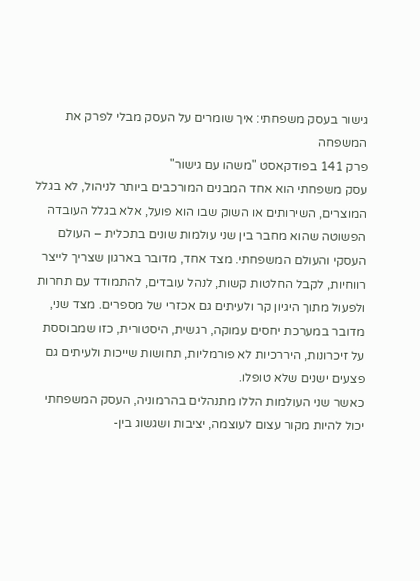גישור בעסק משפחתי: איך שומרים על העסק מבלי לפרק את המשפחה
פרק 141 בפודקאסט "משהו עם גישור"
עסק משפחתי הוא אחד המבנים המורכבים ביותר לניהול, לא בגלל המוצרים, השירותים או השוק שבו הוא פועל, אלא בגלל העובדה הפשוטה שהוא מחבר בין שני עולמות שונים בתכלית – העולם העסקי והעולם המשפחתי. מצד אחד, מדובר בארגון שצריך לייצר רווחיות, לקבל החלטות קשות, לנהל עובדים, להתמודד עם תחרות ולפעול מתוך היגיון קר ולעיתים גם אכזרי של מספרים. מצד שני, מדובר במערכת יחסים עמוקה, רגשית, היסטורית, כזו שמבוססת על זיכרונות, היררכיות לא פורמליות, תחושות שייכות ולעיתים גם פצעים ישנים שלא טופלו.
כאשר שני העולמות הללו מתנהלים בהרמוניה, העסק המשפחתי יכול להיות מקור עצום לעוצמה, יציבות ושגשוג בין-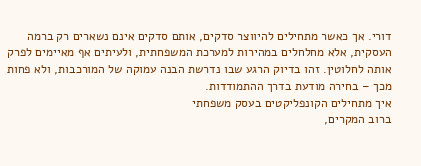דורי. אך כאשר מתחילים להיווצר סדקים, אותם סדקים אינם נשארים רק ברמה העסקית, אלא מחלחלים במהירות למערכת המשפחתית, ולעיתים אף מאיימים לפרק אותה לחלוטין. זהו בדיוק הרגע שבו נדרשת הבנה עמוקה של המורכבות, ולא פחות מכך – בחירה מודעת בדרך ההתמודדות.
איך מתחילים הקונפליקטים בעסק משפחתי
ברוב המקרים,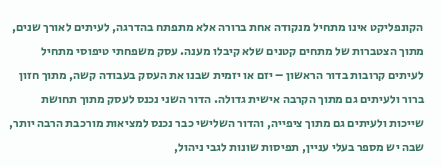הקונפליקט אינו מתחיל מנקודה אחת ברורה אלא מתפתח בהדרגה, לעיתים לאורך שנים, מתוך הצטברות של מתחים קטנים שלא קיבלו מענה. עסק משפחתי טיפוסי מתחיל לעיתים קרובות בדור הראשון – יזם או יזמית שבנו את העסק בעבודה קשה, מתוך חזון ברור ולעיתים גם מתוך הקרבה אישית גדולה. הדור השני נכנס לעסק מתוך תחושת שייכות ולעיתים גם מתוך ציפייה, והדור השלישי כבר נכנס למציאות מורכבת הרבה יותר, שבה יש מספר בעלי עניין, תפיסות שונות לגבי ניהול,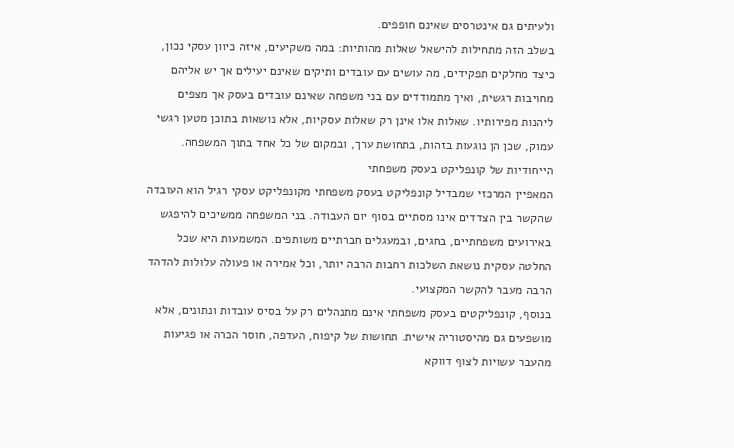ולעיתים גם אינטרסים שאינם חופפים.
בשלב הזה מתחילות להישאל שאלות מהותיות: במה משקיעים, איזה כיוון עסקי נכון, כיצד מחלקים תפקידים, מה עושים עם עובדים ותיקים שאינם יעילים אך יש אליהם מחויבות רגשית, ואיך מתמודדים עם בני משפחה שאינם עובדים בעסק אך מצפים ליהנות מפירותיו. שאלות אלו אינן רק שאלות עסקיות, אלא נושאות בתוכן מטען רגשי עמוק, שכן הן נוגעות בזהות, בתחושת ערך, ובמקום של כל אחד בתוך המשפחה.
הייחודיות של קונפליקט בעסק משפחתי
המאפיין המרכזי שמבדיל קונפליקט בעסק משפחתי מקונפליקט עסקי רגיל הוא העובדה שהקשר בין הצדדים אינו מסתיים בסוף יום העבודה. בני המשפחה ממשיכים להיפגש באירועים משפחתיים, בחגים, ובמעגלים חברתיים משותפים. המשמעות היא שכל החלטה עסקית נושאת השלכות רחבות הרבה יותר, וכל אמירה או פעולה עלולות להדהד הרבה מעבר להקשר המקצועי.
בנוסף, קונפליקטים בעסק משפחתי אינם מתנהלים רק על בסיס עובדות ונתונים, אלא מושפעים גם מהיסטוריה אישית. תחושות של קיפוח, העדפה, חוסר הכרה או פגיעות מהעבר עשויות לצוף דווקא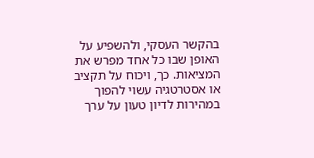בהקשר העסקי, ולהשפיע על האופן שבו כל אחד מפרש את המציאות. כך, ויכוח על תקציב או אסטרטגיה עשוי להפוך במהירות לדיון טעון על ערך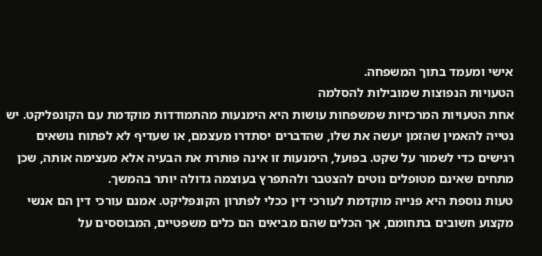אישי ומעמד בתוך המשפחה.
הטעויות הנפוצות שמובילות להסלמה
אחת הטעויות המרכזיות שמשפחות עושות היא הימנעות מהתמודדות מוקדמת עם הקונפליקט. יש נטייה להאמין שהזמן יעשה את שלו, שהדברים יסתדרו מעצמם, או שעדיף לא לפתוח נושאים רגישים כדי לשמור על שקט. בפועל, הימנעות זו אינה פותרת את הבעיה אלא מעצימה אותה, שכן מתחים שאינם מטופלים נוטים להצטבר ולהתפרץ בעוצמה גדולה יותר בהמשך.
טעות נוספת היא פנייה מוקדמת לעורכי דין ככלי לפתרון הקונפליקט. אמנם עורכי דין הם אנשי מקצוע חשובים בתחומם, אך הכלים שהם מביאים הם כלים משפטיים, המבוססים על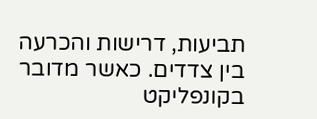תביעות, דרישות והכרעה בין צדדים. כאשר מדובר בקונפליקט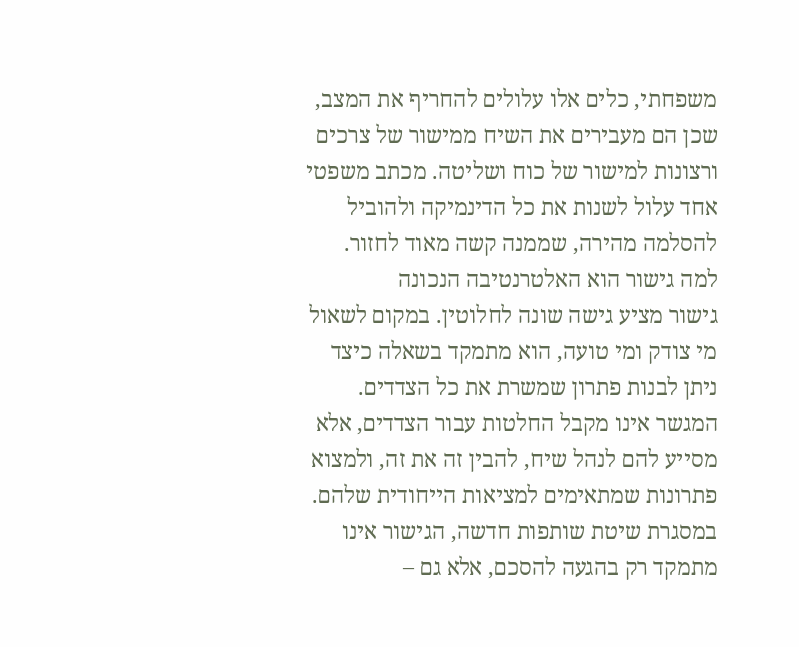משפחתי, כלים אלו עלולים להחריף את המצב, שכן הם מעבירים את השיח ממישור של צרכים ורצונות למישור של כוח ושליטה. מכתב משפטי אחד עלול לשנות את כל הדינמיקה ולהוביל להסלמה מהירה, שממנה קשה מאוד לחזור.
למה גישור הוא האלטרנטיבה הנכונה
גישור מציע גישה שונה לחלוטין. במקום לשאול מי צודק ומי טועה, הוא מתמקד בשאלה כיצד ניתן לבנות פתרון שמשרת את כל הצדדים. המגשר אינו מקבל החלטות עבור הצדדים, אלא מסייע להם לנהל שיח, להבין זה את זה, ולמצוא פתרונות שמתאימים למציאות הייחודית שלהם.
במסגרת שיטת שותפות חדשה, הגישור אינו מתמקד רק בהגעה להסכם, אלא גם –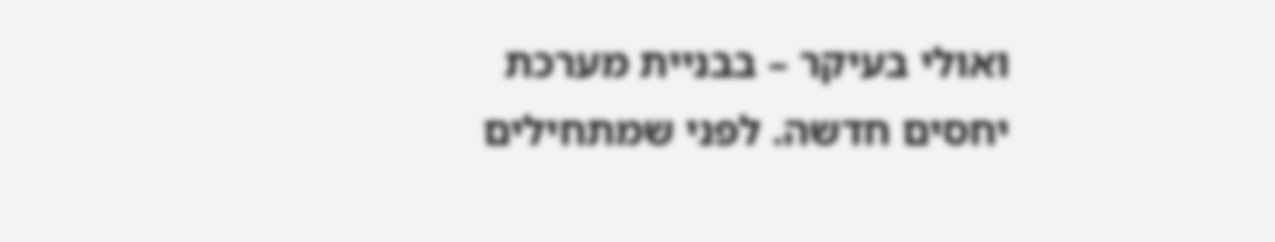ואולי בעיקר – בבניית מערכת יחסים חדשה. לפני שמתחילים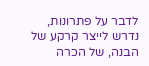לדבר על פתרונות, נדרש לייצר קרקע של הבנה, של הכרה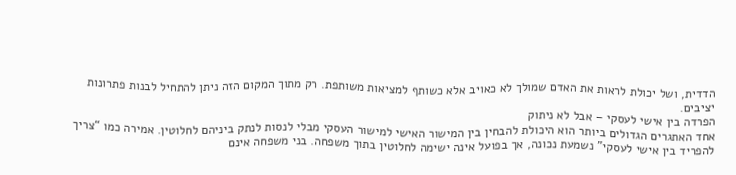הדדית, ושל יכולת לראות את האדם שמולך לא כאויב אלא כשותף למציאות משותפת. רק מתוך המקום הזה ניתן להתחיל לבנות פתרונות יציבים.
הפרדה בין אישי לעסקי – אבל לא ניתוק
אחד האתגרים הגדולים ביותר הוא היכולת להבחין בין המישור האישי למישור העסקי מבלי לנסות לנתק ביניהם לחלוטין. אמירה כמו “צריך להפריד בין אישי לעסקי” נשמעת נכונה, אך בפועל אינה ישימה לחלוטין בתוך משפחה. בני משפחה אינם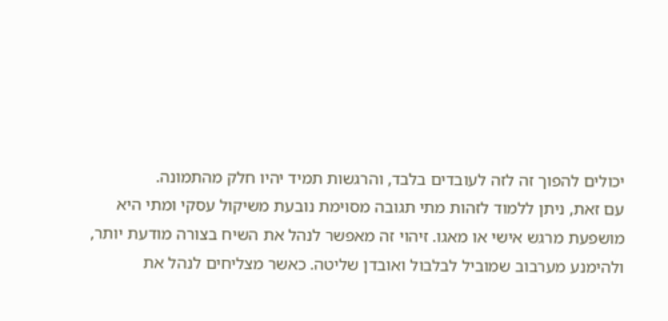יכולים להפוך זה לזה לעובדים בלבד, והרגשות תמיד יהיו חלק מהתמונה.
עם זאת, ניתן ללמוד לזהות מתי תגובה מסוימת נובעת משיקול עסקי ומתי היא מושפעת מרגש אישי או מאגו. זיהוי זה מאפשר לנהל את השיח בצורה מודעת יותר, ולהימנע מערבוב שמוביל לבלבול ואובדן שליטה. כאשר מצליחים לנהל את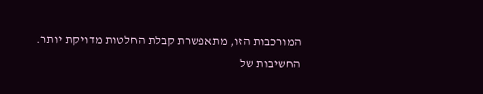המורכבות הזו, מתאפשרת קבלת החלטות מדויקת יותר.
החשיבות של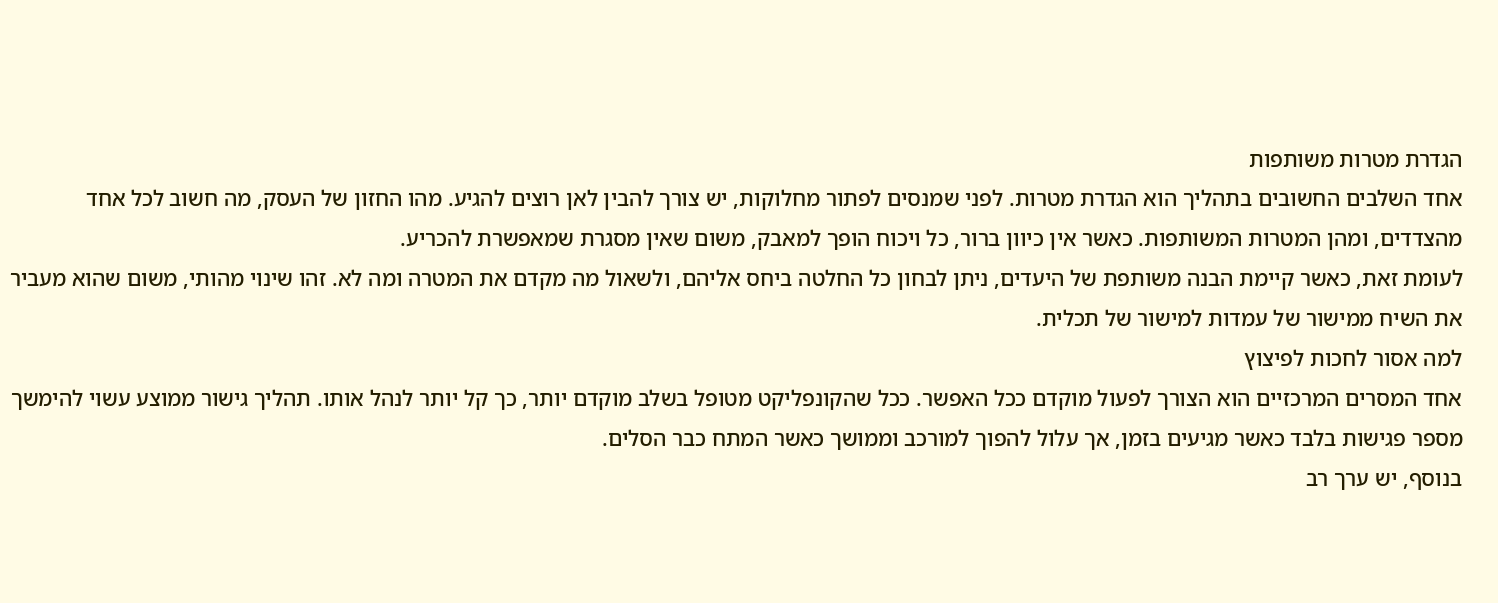הגדרת מטרות משותפות
אחד השלבים החשובים בתהליך הוא הגדרת מטרות. לפני שמנסים לפתור מחלוקות, יש צורך להבין לאן רוצים להגיע. מהו החזון של העסק, מה חשוב לכל אחד מהצדדים, ומהן המטרות המשותפות. כאשר אין כיוון ברור, כל ויכוח הופך למאבק, משום שאין מסגרת שמאפשרת להכריע.
לעומת זאת, כאשר קיימת הבנה משותפת של היעדים, ניתן לבחון כל החלטה ביחס אליהם, ולשאול מה מקדם את המטרה ומה לא. זהו שינוי מהותי, משום שהוא מעביר את השיח ממישור של עמדות למישור של תכלית.
למה אסור לחכות לפיצוץ
אחד המסרים המרכזיים הוא הצורך לפעול מוקדם ככל האפשר. ככל שהקונפליקט מטופל בשלב מוקדם יותר, כך קל יותר לנהל אותו. תהליך גישור ממוצע עשוי להימשך מספר פגישות בלבד כאשר מגיעים בזמן, אך עלול להפוך למורכב וממושך כאשר המתח כבר הסלים.
בנוסף, יש ערך רב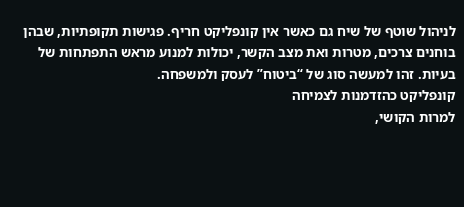לניהול שוטף של שיח גם כאשר אין קונפליקט חריף. פגישות תקופתיות, שבהן בוחנים צרכים, מטרות ואת מצב הקשר, יכולות למנוע מראש התפתחות של בעיות. זהו למעשה סוג של “ביטוח” לעסק ולמשפחה.
קונפליקט כהזדמנות לצמיחה
למרות הקושי,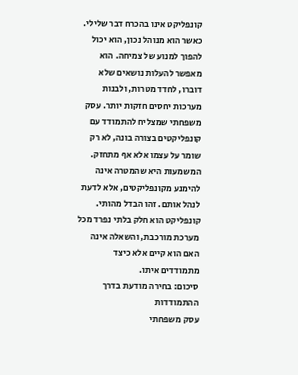קונפליקט אינו בהכרח דבר שלילי. כאשר הוא מנוהל נכון, הוא יכול להפוך למנוע של צמיחה. הוא מאפשר להעלות נושאים שלא דוברו, לחדד מטרות, ולבנות מערכות יחסים חזקות יותר. עסק משפחתי שמצליח להתמודד עם קונפליקטים בצורה בונה, לא רק שומר על עצמו אלא אף מתחזק.
המשמעות היא שהמטרה אינה להימנע מקונפליקטים, אלא לדעת לנהל אותם. זהו הבדל מהותי. קונפליקט הוא חלק בלתי נפרד מכל מערכת מורכבת, והשאלה אינה האם הוא קיים אלא כיצד מתמודדים איתו.
סיכום: בחירה מודעת בדרך ההתמודדות
עסק משפחתי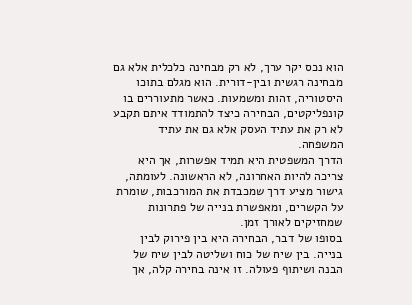הוא נכס יקר ערך, לא רק מבחינה כלכלית אלא גם מבחינה רגשית ובין-דורית. הוא מגלם בתוכו היסטוריה, זהות ומשמעות. כאשר מתעוררים בו קונפליקטים, הבחירה כיצד להתמודד איתם תקבע לא רק את עתיד העסק אלא גם את עתיד המשפחה.
הדרך המשפטית היא תמיד אפשרות, אך היא צריכה להיות האחרונה, לא הראשונה. לעומתה, גישור מציע דרך שמכבדת את המורכבות, שומרת על הקשרים, ומאפשרת בנייה של פתרונות שמחזיקים לאורך זמן.
בסופו של דבר, הבחירה היא בין פירוק לבין בנייה. בין שיח של כוח ושליטה לבין שיח של הבנה ושיתוף פעולה. זו אינה בחירה קלה, אך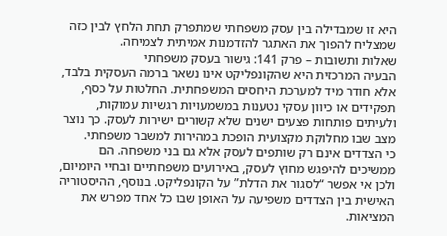היא זו שמבדילה בין עסק משפחתי שמתפרק תחת הלחץ לבין כזה שמצליח להפוך את האתגר להזדמנות אמיתית לצמיחה.
שאלות ותשובות – פרק 141: גישור בעסק משפחתי
הבעיה המרכזית היא שהקונפליקט אינו נשאר ברמה העסקית בלבד, אלא חודר מיד למערכת היחסים המשפחתית. החלטות על כסף, תפקידים או כיוון עסקי נטענות במשמעויות רגשיות עמוקות, ולעיתים פותחות פצעים ישנים שלא קשורים ישירות לעסק. כך נוצר מצב שבו מחלוקת מקצועית הופכת במהירות למשבר משפחתי.
כי הצדדים אינם רק שותפים לעסק אלא גם בני משפחה. הם ממשיכים להיפגש מחוץ לעסק, באירועים משפחתיים ובחיי היומיום, ולכן אי אפשר “לסגור את הדלת” על הקונפליקט. בנוסף, ההיסטוריה האישית בין הצדדים משפיעה על האופן שבו כל אחד מפרש את המציאות.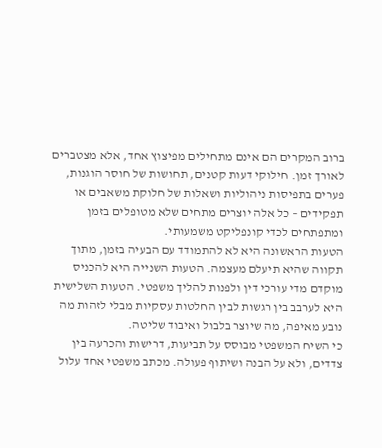ברוב המקרים הם אינם מתחילים מפיצוץ אחד, אלא מצטברים לאורך זמן. חילוקי דעות קטנים, תחושות של חוסר הוגנות, פערים בתפיסות ניהוליות ושאלות של חלוקת משאבים או תפקידים – כל אלה יוצרים מתחים שלא מטופלים בזמן ומתפתחים לכדי קונפליקט משמעותי.
הטעות הראשונה היא לא להתמודד עם הבעיה בזמן, מתוך תקווה שהיא תיעלם מעצמה. הטעות השנייה היא להכניס מוקדם מדי עורכי דין ולפנות להליך משפטי. הטעות השלישית היא לערבב בין רגשות לבין החלטות עסקיות מבלי לזהות מה נובע מאיפה, מה שיוצר בלבול ואיבוד שליטה.
כי השיח המשפטי מבוסס על תביעות, דרישות והכרעה בין צדדים, ולא על הבנה ושיתוף פעולה. מכתב משפטי אחד עלול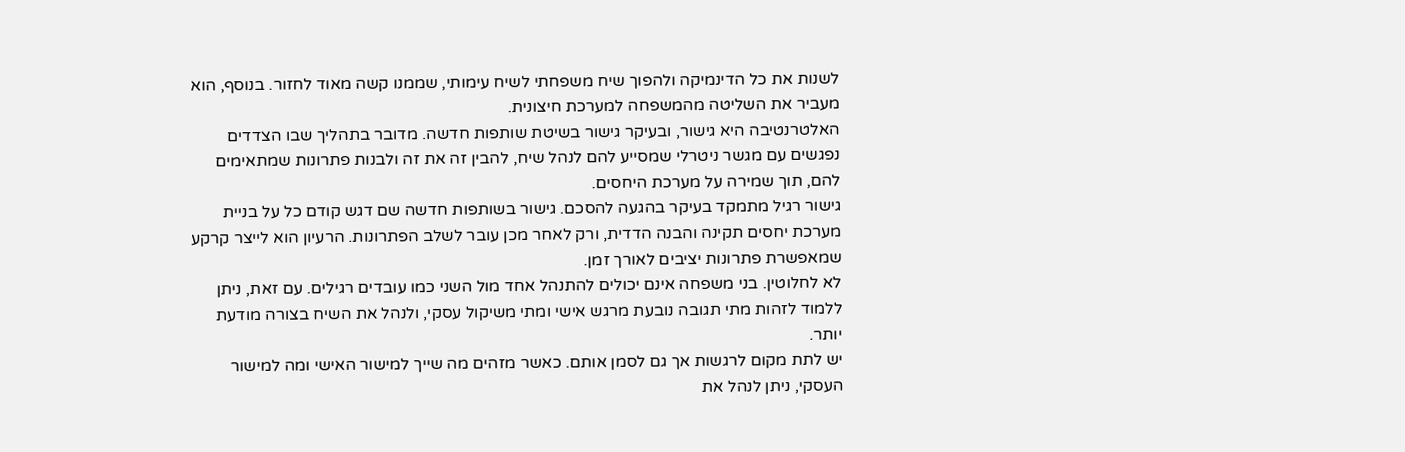לשנות את כל הדינמיקה ולהפוך שיח משפחתי לשיח עימותי, שממנו קשה מאוד לחזור. בנוסף, הוא מעביר את השליטה מהמשפחה למערכת חיצונית.
האלטרנטיבה היא גישור, ובעיקר גישור בשיטת שותפות חדשה. מדובר בתהליך שבו הצדדים נפגשים עם מגשר ניטרלי שמסייע להם לנהל שיח, להבין זה את זה ולבנות פתרונות שמתאימים להם, תוך שמירה על מערכת היחסים.
גישור רגיל מתמקד בעיקר בהגעה להסכם. גישור בשותפות חדשה שם דגש קודם כל על בניית מערכת יחסים תקינה והבנה הדדית, ורק לאחר מכן עובר לשלב הפתרונות. הרעיון הוא לייצר קרקע שמאפשרת פתרונות יציבים לאורך זמן.
לא לחלוטין. בני משפחה אינם יכולים להתנהל אחד מול השני כמו עובדים רגילים. עם זאת, ניתן ללמוד לזהות מתי תגובה נובעת מרגש אישי ומתי משיקול עסקי, ולנהל את השיח בצורה מודעת יותר.
יש לתת מקום לרגשות אך גם לסמן אותם. כאשר מזהים מה שייך למישור האישי ומה למישור העסקי, ניתן לנהל את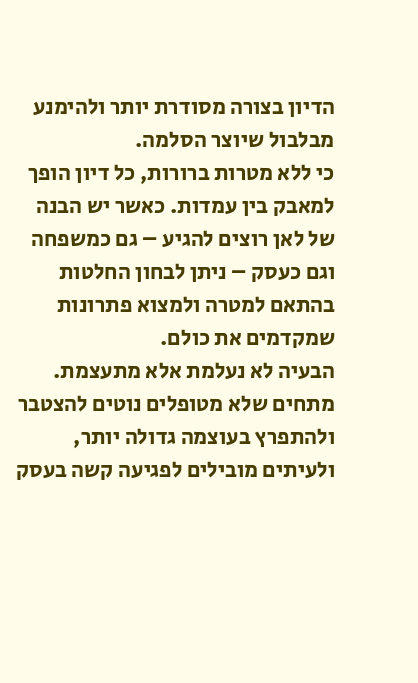הדיון בצורה מסודרת יותר ולהימנע מבלבול שיוצר הסלמה.
כי ללא מטרות ברורות, כל דיון הופך למאבק בין עמדות. כאשר יש הבנה של לאן רוצים להגיע – גם כמשפחה וגם כעסק – ניתן לבחון החלטות בהתאם למטרה ולמצוא פתרונות שמקדמים את כולם.
הבעיה לא נעלמת אלא מתעצמת. מתחים שלא מטופלים נוטים להצטבר ולהתפרץ בעוצמה גדולה יותר, ולעיתים מובילים לפגיעה קשה בעסק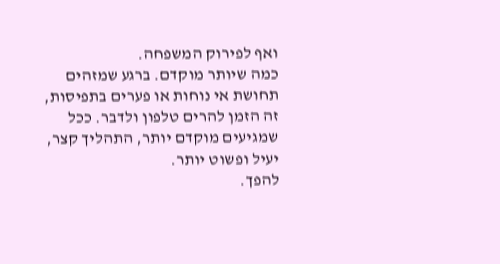ואף לפירוק המשפחה.
כמה שיותר מוקדם. ברגע שמזהים תחושת אי נוחות או פערים בתפיסות, זה הזמן להרים טלפון ולדבר. ככל שמגיעים מוקדם יותר, התהליך קצר, יעיל ופשוט יותר.
להפך.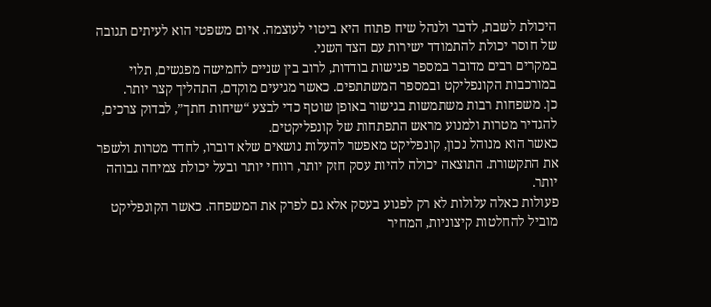היכולת לשבת, לדבר ולנהל שיח פתוח היא ביטוי לעוצמה. איום משפטי הוא לעיתים תגובה של חוסר יכולת להתמודד ישירות עם הצד השני.
במקרים רבים מדובר במספר פגישות בודדות, לרוב בין שניים לחמישה מפגשים, תלוי במורכבות הקונפליקט ובמספר המשתתפים. כאשר מגיעים מוקדם, התהליך קצר יותר.
כן. משפחות רבות משתמשות בגישור באופן שוטף כדי לבצע “שיחות חתך”, לבדוק צרכים, להגדיר מטרות ולמנוע מראש התפתחות של קונפליקטים.
כאשר הוא מנוהל נכון, קונפליקט מאפשר להעלות נושאים שלא דוברו, לחדד מטרות ולשפר את התקשורת. התוצאה יכולה להיות עסק חזק יותר, רווחי יותר ובעל יכולת צמיחה גבוהה יותר.
פעולות כאלה עלולות לא רק לפגוע בעסק אלא גם לפרק את המשפחה. כאשר הקונפליקט מוביל להחלטות קיצוניות, המחיר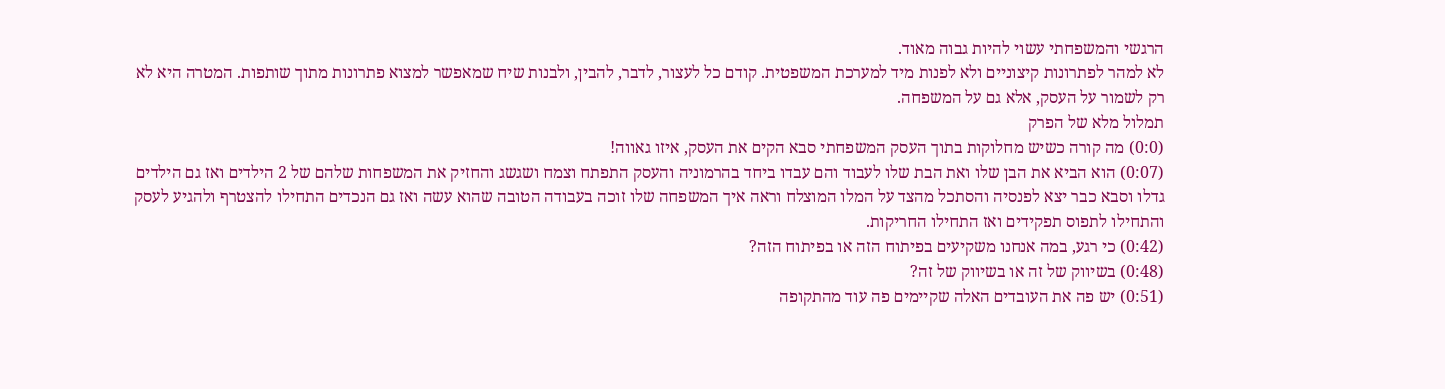הרגשי והמשפחתי עשוי להיות גבוה מאוד.
לא למהר לפתרונות קיצוניים ולא לפנות מיד למערכת המשפטית. קודם כל לעצור, לדבר, להבין, ולבנות שיח שמאפשר למצוא פתרונות מתוך שותפות. המטרה היא לא רק לשמור על העסק, אלא גם על המשפחה.
תמלול מלא של הפרק
(0:0) מה קורה כשיש מחלוקות בתוך העסק המשפחתי סבא הקים את העסק, איזו גאווה!
(0:07) הוא הביא את הבן שלו ואת הבת שלו לעבוד והם עבדו ביחד בהרמוניה והעסק התפתח וצמח ושגשג והחזיק את המשפחות שלהם של 2 הילדים ואז גם הילדים גדלו וסבא כבר יצא לפנסיה והסתכל מהצד על המלו המוצלח וראה איך המשפחה שלו זוכה בעבודה הטובה שהוא עשה ואז גם הנכדים התחילו להצטרף ולהגיע לעסק והתחילו לתפוס תפקידים ואז התחילו החריקות.
(0:42) כי רגע, במה אנחנו משקיעים בפיתוח הזה או בפיתוח הזה?
(0:48) בשיווק של זה או בשיווק של זה?
(0:51) יש פה את העובדים האלה שקיימים פה עוד מהתקופה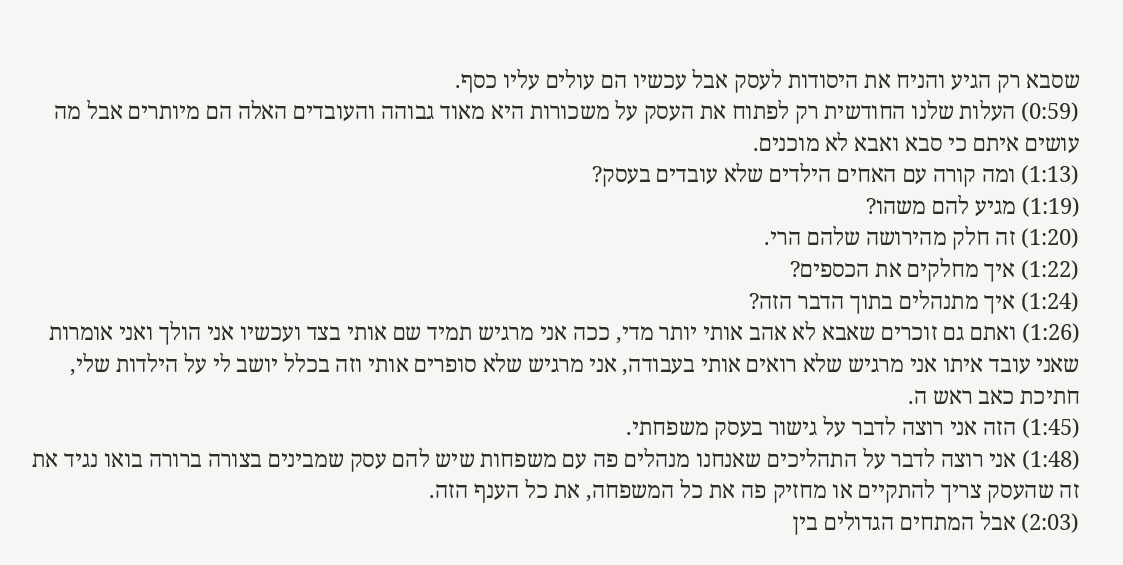שסבא רק הגיע והניח את היסודות לעסק אבל עכשיו הם עולים עליו כסף.
(0:59) העלות שלנו החודשית רק לפתוח את העסק על משכורות היא מאוד גבוהה והעובדים האלה הם מיותרים אבל מה עושים איתם כי סבא ואבא לא מוכנים.
(1:13) ומה קורה עם האחים הילדים שלא עובדים בעסק?
(1:19) מגיע להם משהו?
(1:20) זה חלק מהירושה שלהם הרי.
(1:22) איך מחלקים את הכספים?
(1:24) איך מתנהלים בתוך הדבר הזה?
(1:26) ואתם גם זוכרים שאבא לא אהב אותי יותר מדי, ככה אני מרגיש תמיד שם אותי בצד ועכשיו אני הולך ואני אומרות שאני עובד איתו אני מרגיש שלא רואים אותי בעבודה, אני מרגיש שלא סופרים אותי וזה בכלל יושב לי על הילדות שלי, חתיכת כאב ראש ה.
(1:45) הזה אני רוצה לדבר על גישור בעסק משפחתי.
(1:48) אני רוצה לדבר על התהליכים שאנחנו מנהלים פה עם משפחות שיש להם עסק שמבינים בצורה ברורה בואו נגיד את זה שהעסק צריך להתקיים או מחזיק פה את כל המשפחה, את כל הענף הזה.
(2:03) אבל המתחים הגדולים בין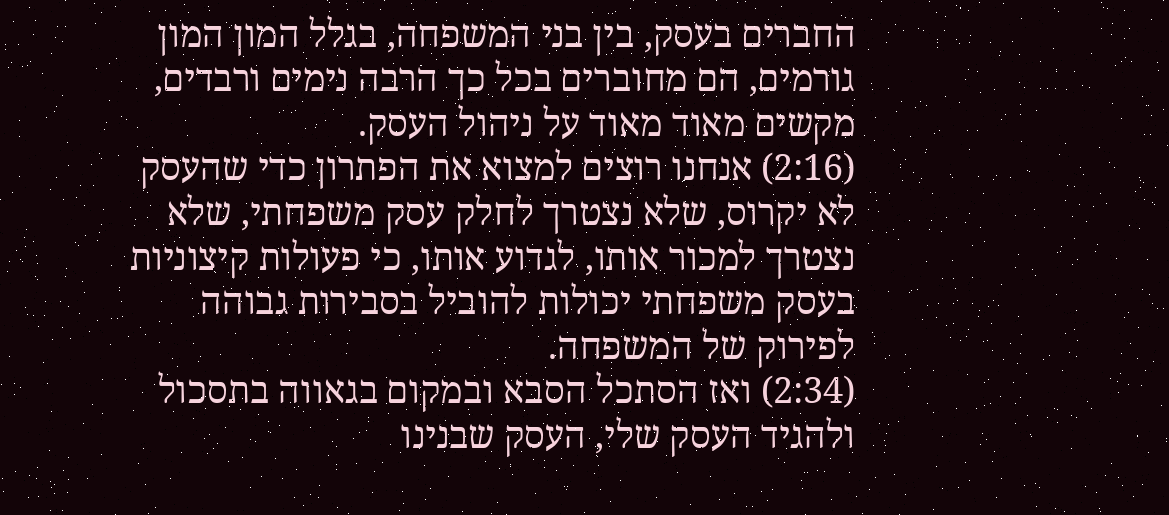החברים בעסק, בין בני המשפחה, בגלל המון המון גורמים, הם מחוברים בכל כך הרבה נימים ורבדים, מקשים מאוד מאוד על ניהול העסק.
(2:16) אנחנו רוצים למצוא את הפתרון כדי שהעסק לא יקרוס, שלא נצטרך לחלק עסק משפחתי, שלא נצטרך למכור אותו, לגדוע אותו, כי פעולות קיצוניות בעסק משפחתי יכולות להוביל בסבירות גבוהה לפירוק של המשפחה.
(2:34) ואז הסתכל הסבא ובמקום בגאווה בתסכול ולהגיד העסק שלי, העסק שבנינו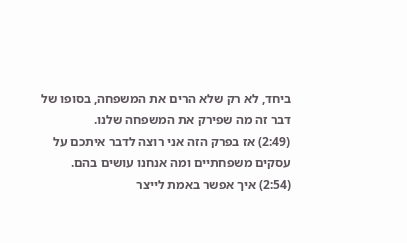ביחד, לא רק שלא הרים את המשפחה, בסופו של דבר זה מה שפירק את המשפחה שלנו.
(2:49) אז בפרק הזה אני רוצה לדבר איתכם על עסקים משפחתיים ומה אנחנו עושים בהם.
(2:54) איך אפשר באמת לייצר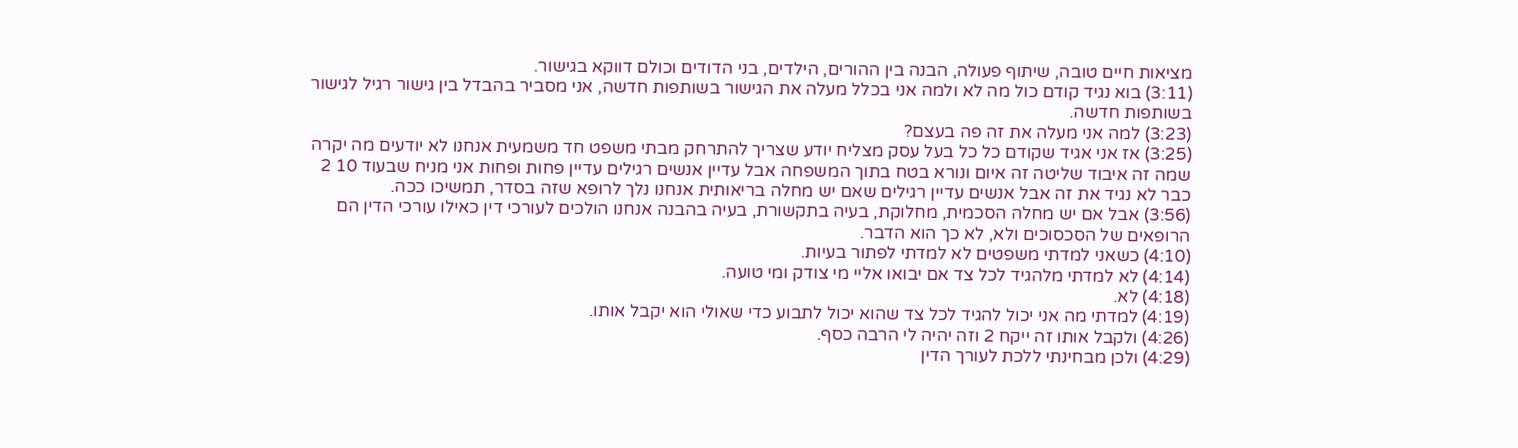מציאות חיים טובה, שיתוף פעולה, הבנה בין ההורים, הילדים, בני הדודים וכולם דווקא בגישור.
(3:11) בוא נגיד קודם כול מה לא ולמה אני בכלל מעלה את הגישור בשותפות חדשה, אני מסביר בהבדל בין גישור רגיל לגישור בשותפות חדשה.
(3:23) למה אני מעלה את זה פה בעצם?
(3:25) אז אני אגיד שקודם כל כל בעל עסק מצליח יודע שצריך להתרחק מבתי משפט חד משמעית אנחנו לא יודעים מה יקרה שמה זה איבוד שליטה זה איום ונורא בטח בתוך המשפחה אבל עדיין אנשים רגילים עדיין פחות ופחות אני מניח שבעוד 10 2 כבר לא נגיד את זה אבל אנשים עדיין רגילים שאם יש מחלה בריאותית אנחנו נלך לרופא שזה בסדר, תמשיכו ככה.
(3:56) אבל אם יש מחלה הסכמית, מחלוקת, בעיה בתקשורת, בעיה בהבנה אנחנו הולכים לעורכי דין כאילו עורכי הדין הם הרופאים של הסכסוכים ולא, לא כך הוא הדבר.
(4:10) כשאני למדתי משפטים לא למדתי לפתור בעיות.
(4:14) לא למדתי מלהגיד לכל צד אם יבואו אליי מי צודק ומי טועה.
(4:18) לא.
(4:19) למדתי מה אני יכול להגיד לכל צד שהוא יכול לתבוע כדי שאולי הוא יקבל אותו.
(4:26) ולקבל אותו זה ייקח 2 וזה יהיה לי הרבה כסף.
(4:29) ולכן מבחינתי ללכת לעורך הדין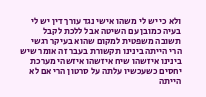ולא כי יש לי משהו אישי נגד עורך דין יש לי בעיה כמובן עם השיטה אבל ללכת לקבל תשובה משפטית למקום שהוא בעיקר רגשי הרי הייתה בינינו תקשורת בעבר זה אומר שיש בינינו איזשהו שיח איזשהו איזשהי מערכת יחסים כשעכשיו עלתה על סרטון הרי אם לא הייתה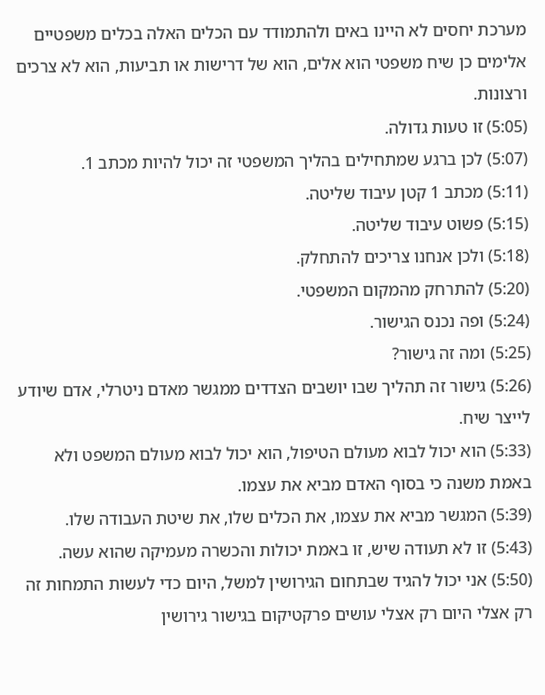מערכת יחסים לא היינו באים ולהתמודד עם הכלים האלה בכלים משפטיים אלימים כן שיח משפטי הוא אלים, הוא של דרישות או תביעות, הוא לא צרכים ורצונות.
(5:05) זו טעות גדולה.
(5:07) לכן ברגע שמתחילים בהליך המשפטי זה יכול להיות מכתב 1.
(5:11) מכתב 1 קטן עיבוד שליטה.
(5:15) פשוט עיבוד שליטה.
(5:18) ולכן אנחנו צריכים להתחלק.
(5:20) להתרחק מהמקום המשפטי.
(5:24) ופה נכנס הגישור.
(5:25) ומה זה גישור?
(5:26) גישור זה תהליך שבו יושבים הצדדים ממגשר מאדם ניטרלי, אדם שיודע לייצר שיח.
(5:33) הוא יכול לבוא מעולם הטיפול, הוא יכול לבוא מעולם המשפט ולא באמת משנה כי בסוף האדם מביא את עצמו.
(5:39) המגשר מביא את עצמו, את הכלים שלו, את שיטת העבודה שלו.
(5:43) זו לא תעודה שיש, זו באמת יכולות והכשרה מעמיקה שהוא עשה.
(5:50) אני יכול להגיד שבתחום הגירושין למשל, היום כדי לעשות התמחות זה רק אצלי היום רק אצלי עושים פרקטיקום בגישור גירושין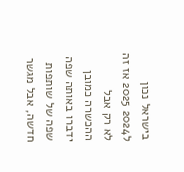בישראל נכון ל2024 2025 אז זה לא רק אבל ההכשרה כמובן ידברו באותה שפה שפה של שותפות חדשה, אבל מגשר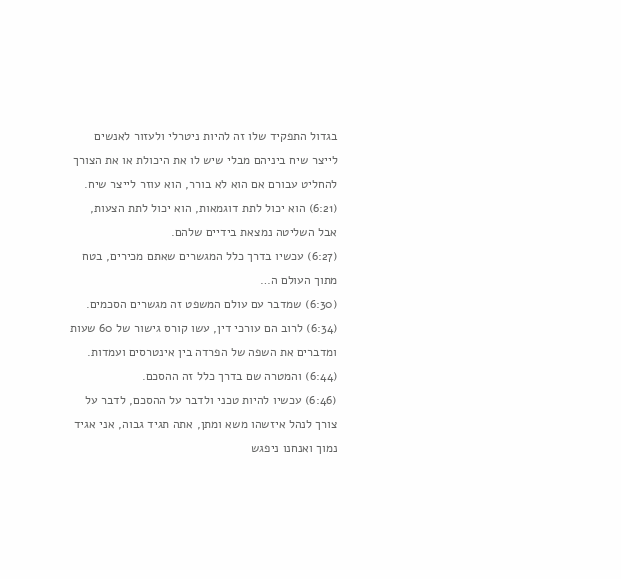בגדול התפקיד שלו זה להיות ניטרלי ולעזור לאנשים לייצר שיח ביניהם מבלי שיש לו את היכולת או את הצורך להחליט עבורם אם הוא לא בורר, הוא עוזר לייצר שיח.
(6:21) הוא יכול לתת דוגמאות, הוא יכול לתת הצעות, אבל השליטה נמצאת בידיים שלהם.
(6:27) עכשיו בדרך כלל המגשרים שאתם מכירים, בטח מתוך העולם ה…
(6:30) שמדבר עם עולם המשפט זה מגשרים הסכמים.
(6:34) לרוב הם עורכי דין, עשו קורס גישור של 60 שעות ומדברים את השפה של הפרדה בין אינטרסים ועמדות.
(6:44) והמטרה שם בדרך כלל זה ההסכם.
(6:46) עכשיו להיות טכני ולדבר על ההסכם, לדבר על צורך לנהל איזשהו משא ומתן, אתה תגיד גבוה, אני אגיד נמוך ואנחנו ניפגש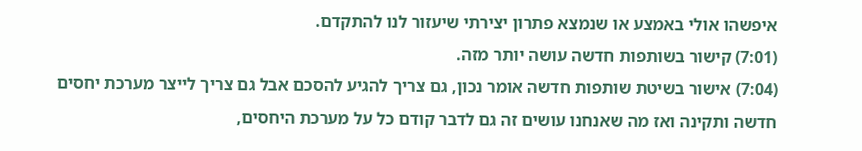איפשהו אולי באמצע או שנמצא פתרון יצירתי שיעזור לנו להתקדם.
(7:01) קישור בשותפות חדשה עושה יותר מזה.
(7:04) אישור בשיטת שותפות חדשה אומר נכון, גם צריך להגיע להסכם אבל גם צריך לייצר מערכת יחסים חדשה ותקינה ואז מה שאנחנו עושים זה גם לדבר קודם כל על מערכת היחסים,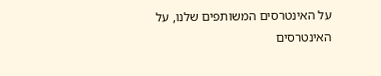על האינטרסים המשותפים שלנו, על האינטרסים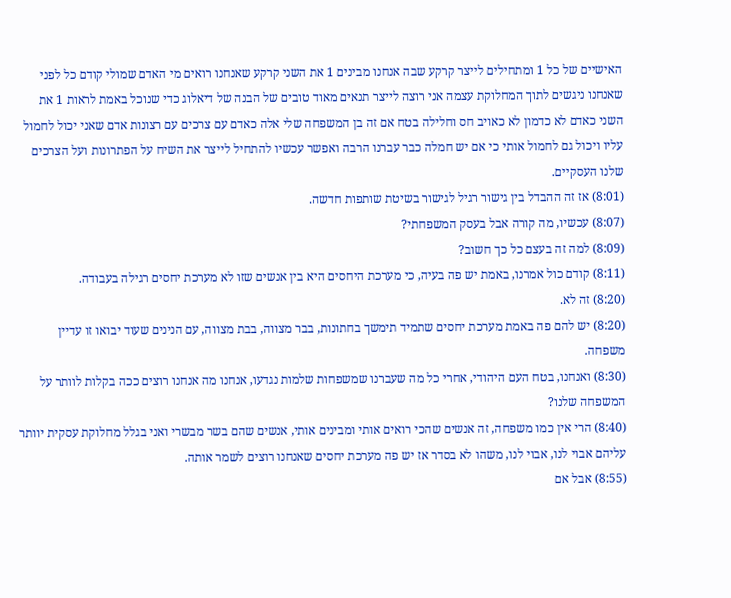האישיים של כל 1 ומתחילים לייצר קרקע שבה אנחנו מבינים 1 את השני קרקע שאנחנו רואים מי האדם שמולי קודם כל לפני שאנחנו ניגשים לתוך המחלוקת עצמה אני רוצה לייצר תנאים מאוד טובים של הבנה של דיאלוג כדי שנוכל באמת לראות 1 את השני כאדם לא כדמון לא כאויב חס וחלילה בטח אם זה בן המשפחה שלי אלה כאדם עם צרכים עם רצונות אדם שאני יכול לחמול עליו ויכול גם לחמול אותי כי אם יש חמלה כבר עברנו הרבה ואפשר עכשיו להתחיל לייצר את השיח על הפתרונות ועל הצרכים שלנו העסקיים.
(8:01) אז זה ההבדל בין גישור רגיל לגישור בשיטת שותפות חדשה.
(8:07) עכשיו, מה קורה אבל בעסק המשפחתי?
(8:09) למה זה בעצם כל כך חשוב?
(8:11) קודם כול אמרנו, באמת יש פה בעיה, כי מערכת היחסים היא בין אנשים שזו לא מערכת יחסים רגילה בעבודה.
(8:20) זה לא.
(8:20) יש להם פה באמת מערכת יחסים שתמיד תימשך בחתונות, בבר מצווה, בבת מצווה, עם הנינים שעוד יבואו זו עדיין משפחה.
(8:30) ואנחנו, בטח העם היהודי, אחרי כל מה שעברנו שמשפחות שלמות נגדעו, אנחנו מה אנחנו רוצים ככה בקלות לוותר על המשפחה שלנו?
(8:40) הרי אין כמו משפחה, זה אנשים שהכי רואים אותי ומבינים אותי, אנשים שהם בשר מבשרי ואני בגלל מחלוקת עסקית יוותר עליהם אבוי לנו, אבוי לנו, משהו לא בסדר אז יש פה מערכת יחסים שאנחנו רוצים לשמר אותה.
(8:55) אבל אם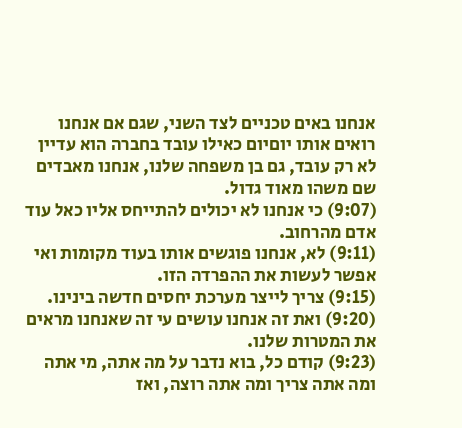אנחנו באים טכניים לצד השני, שגם אם אנחנו רואים אותו יוםיום כאילו עובד בחברה הוא עדיין לא רק עובד, גם בן משפחה שלנו, אנחנו מאבדים שם משהו מאוד גדול.
(9:07) כי אנחנו לא יכולים להתייחס אליו כאל עוד אדם מהרחוב.
(9:11) לא, אנחנו פוגשים אותו בעוד מקומות ואי אפשר לעשות את ההפרדה הזו.
(9:15) צריך לייצר מערכת יחסים חדשה בינינו.
(9:20) ואת זה אנחנו עושים עי זה שאנחנו מראים את המטרות שלנו.
(9:23) קודם כל, בוא נדבר על מה אתה, מי אתה ומה אתה צריך ומה אתה רוצה, ואז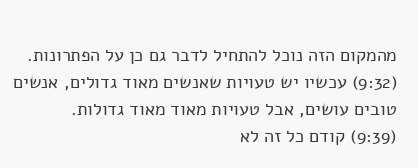מהמקום הזה נוכל להתחיל לדבר גם כן על הפתרונות.
(9:32) עכשיו יש טעויות שאנשים מאוד גדולים, אנשים טובים עושים, אבל טעויות מאוד מאוד גדולות.
(9:39) קודם כל זה לא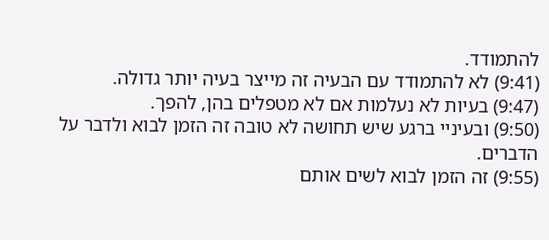להתמודד.
(9:41) לא להתמודד עם הבעיה זה מייצר בעיה יותר גדולה.
(9:47) בעיות לא נעלמות אם לא מטפלים בהן, להפך.
(9:50) ובעיניי ברגע שיש תחושה לא טובה זה הזמן לבוא ולדבר על הדברים.
(9:55) זה הזמן לבוא לשים אותם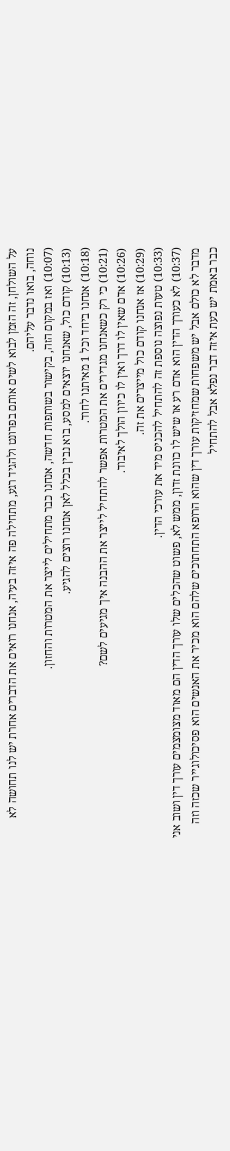על השולחן, זה הזמן לבוא לשים אותם בפרונט ולהגיד רגע, מתחילה פה איזה בעיה, אנחנו רואים את הדברים אחרת יש לנו תחושה לא נוחה, בואו נדבר עליהם.
(10:07) ואז במקום הזה, בקישור בשותפות חדשה, אנחנו כבר מתחילים לייצר את המטרות והחזון.
(10:13) קודם כול, שאנחנו יוצאים למסע, בוא נבין בכלל לאן אנחנו רוצים להגיע.
(10:18) אנחנו ביחד וכל 1 מאיתנו לחוד.
(10:21) כי רק כשאנחנו מגדירים את המטרות אפשר להתחיל לייצר את ההבנה איך מגיעים לשם?
(10:26) אדם שאין לו דרך ואין לו כיוון הולך לאיבוד.
(10:29) אז אנחנו קודם כול מייצרים את זה.
(10:33) טעות נפוצה נוספת זה להתחיל להכניס מיד את עורכי הדין.
(10:37) לא כעורך הדין הוא אדם רע או שיש לו כוונת זדון, ממש לא, פשוט שהכלים שלו עורך הדין הם מאוד מצומצמים עורך דין ושוב אני מדבר לא כולם אבל יש משפחות שמחזיקות עורך דין שהוא הרופא התחתוכים שלהם הוא מכיר את האנשים הוא פסיכולוגייר שכזה וזה כבר באמת יש כעת איזה דבר נפלא אבל להתחיל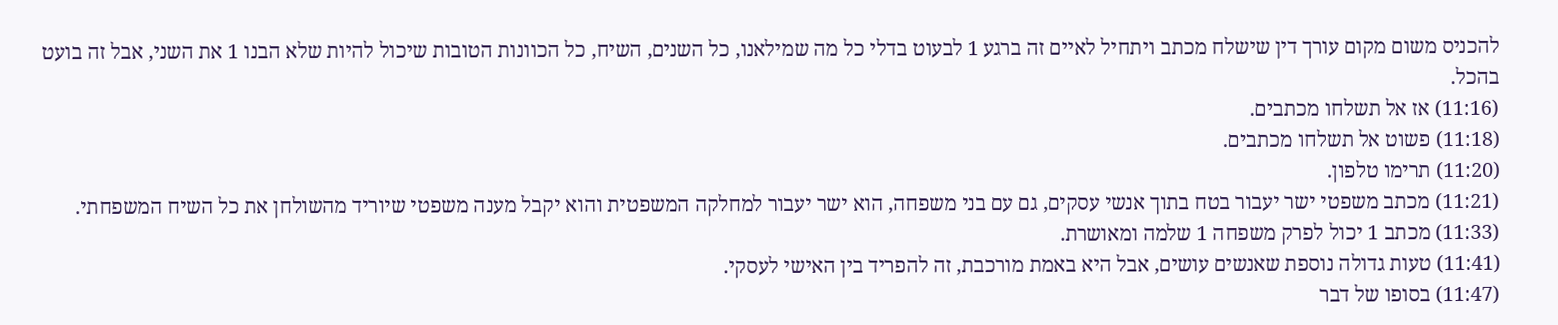להכניס משום מקום עורך דין שישלח מכתב ויתחיל לאיים זה ברגע 1 לבעוט בדלי כל מה שמילאנו, כל השנים, השיח, כל הכוונות הטובות שיכול להיות שלא הבנו 1 את השני, אבל זה בועט בהכל.
(11:16) אז אל תשלחו מכתבים.
(11:18) פשוט אל תשלחו מכתבים.
(11:20) תרימו טלפון.
(11:21) מכתב משפטי ישר יעבור בטח בתוך אנשי עסקים, גם עם בני משפחה, הוא ישר יעבור למחלקה המשפטית והוא יקבל מענה משפטי שיוריד מהשולחן את כל השיח המשפחתי.
(11:33) מכתב 1 יכול לפרק משפחה 1 שלמה ומאושרת.
(11:41) טעות גדולה נוספת שאנשים עושים, אבל היא באמת מורכבת, זה להפריד בין האישי לעסקי.
(11:47) בסופו של דבר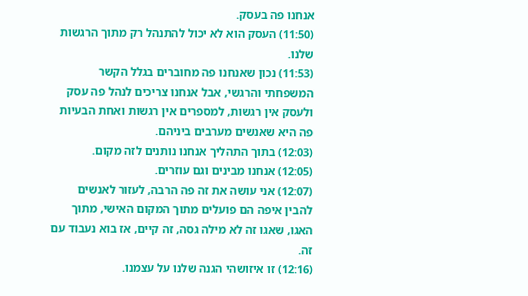אנחנו פה בעסק.
(11:50) העסק הוא לא יכול להתנהל רק מתוך הרגשות שלנו.
(11:53) נכון שאנחנו פה מחוברים בגלל הקשר המשפחתי והרגשי, אבל אנחנו צריכים לנהל פה עסק ולעסק אין רגשות, למספרים אין רגשות ואחת הבעיות פה היא שאנשים מערבים ביניהם.
(12:03) בתוך התהליך אנחנו נותנים לזה מקום.
(12:05) אנחנו מבינים וגם עוזרים.
(12:07) אני עושה את זה פה הרבה, לעזור לאנשים להבין איפה הם פועלים מתוך המקום האישי, מתוך האגו, שאגו זה לא מילה גסה, זה קיים, אז בוא נעבוד עם זה.
(12:16) זו איזושהי הגנה שלנו על עצמנו.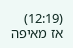(12:19) אז מאיפה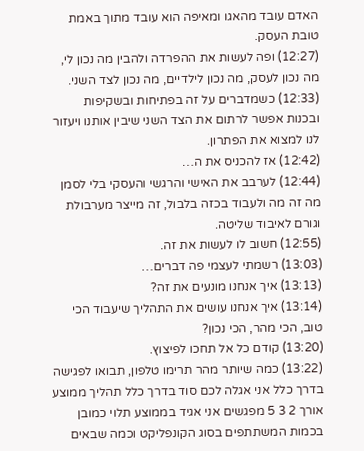האדם עובד מהאגו ומאיפה הוא עובד מתוך באמת טובת העסק.
(12:27) ופה לעשות את ההפרדה ולהבין מה נכון לי, מה נכון לעסק, מה נכון לילדיים, מה נכון לצד השני.
(12:33) כשמדברים על זה בפתיחות ובשקיפות ובכנות אפשר לרתום את הצד השני שיבין אותנו ויעזור לנו למצוא את הפתרון.
(12:42) אז להכניס את ה…
(12:44) לערבב את האישי והרגשי והעסקי בלי לסמן מה זה מה ולעבוד בכזה בלבול, זה מייצר מערבולת וגורם לאיבוד שליטה.
(12:55) חשוב לו לעשות את זה.
(13:03) רשמתי לעצמי פה דברים…
(13:13) איך אנחנו מונעים את זה?
(13:14) איך אנחנו עושים את התהליך שיעבוד הכי טוב, הכי מהר, הכי נכון?
(13:20) קודם כל אל תחכו לפיצוץ.
(13:22) כמה שיותר מהר תרימו טלפון, תבואו לפגישה בדרך כלל אני אגלה לכם סוד בדרך כלל תהליך ממוצע אורך 2 3 5 מפגשים אני אגיד בממוצע תלוי כמובן בכמות המשתתפים בסוג הקונפליקט וכמה שבאים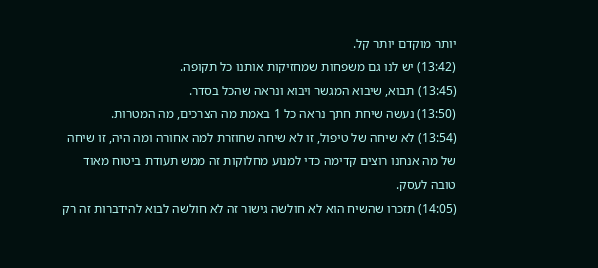יותר מוקדם יותר קל.
(13:42) יש לנו גם משפחות שמחזיקות אותנו כל תקופה.
(13:45) תבוא, שיבוא המגשר ויבוא ונראה שהכל בסדר.
(13:50) נעשה שיחת חתך נראה כל 1 באמת מה הצרכים, מה המטרות.
(13:54) לא שיחה של טיפול, זו לא שיחה שחוזרת למה אחורה ומה היה, זו שיחה של מה אנחנו רוצים קדימה כדי למנוע מחלוקות זה ממש תעודת ביטוח מאוד טובה לעסק.
(14:05) תזכרו שהשיח הוא לא חולשה גישור זה לא חולשה לבוא להידברות זה רק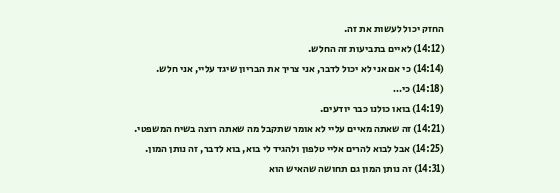החזק יכול לעשות את זה.
(14:12) לאיים בתביעות זה החלש.
(14:14) כי אם אני לא יכול לדבר, אני צריך את הבריון שיגד עליי, אני חלש.
(14:18) כי…
(14:19) בואו כולנו כבר יודעים.
(14:21) זה שאתה מאיים עליי לא אומר שתקבל מה שאתה רוצה בשיח המשפטי.
(14:25) אבל לבוא להרים אליי טלפון ולהגיד לי בוא, בוא לדבר, זה נותן המון.
(14:31) זה נותן המון גם תחושה שהאיש הוא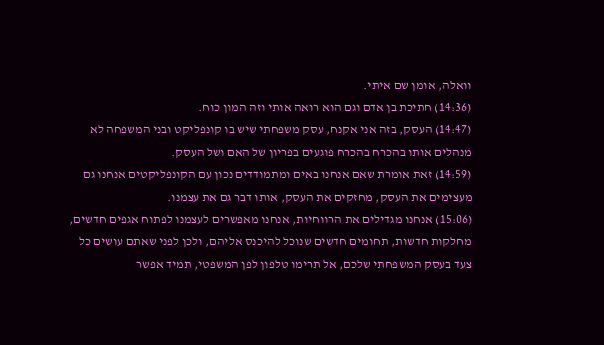וואלה, אומן שם איתי.
(14:36) חתיכת בן אדם וגם הוא רואה אותי וזה המון כוח.
(14:47) העסק, בזה אני אקנח, עסק משפחתי שיש בו קונפליקט ובני המשפחה לא מנהלים אותו בהכרח בהכרח פוגעים בפריון של האם ושל העסק.
(14:59) זאת אומרת שאם אנחנו באים ומתמודדים נכון עם הקונפליקטים אנחנו גם מעצימים את העסק, מחזקים את העסק, אותו דבר גם את עצמנו.
(15:06) אנחנו מגדילים את הרווחיות, אנחנו מאפשרים לעצמנו לפתוח אגפים חדשים, מחלקות חדשות, תחומים חדשים שנוכל להיכנס אליהם, ולכן לפני שאתם עושים כל צעד בעסק המשפחתי שלכם, אל תרימו טלפון לפן המשפטי, תמיד אפשר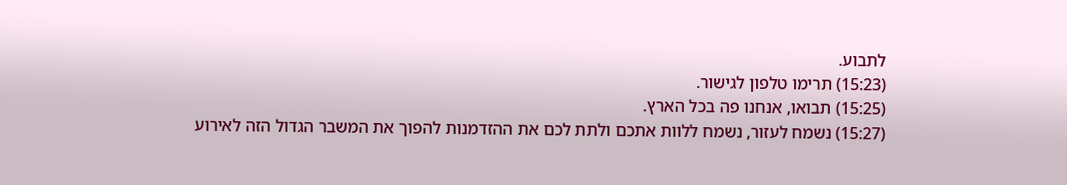לתבוע.
(15:23) תרימו טלפון לגישור.
(15:25) תבואו, אנחנו פה בכל הארץ.
(15:27) נשמח לעזור, נשמח ללוות אתכם ולתת לכם את ההזדמנות להפוך את המשבר הגדול הזה לאירוע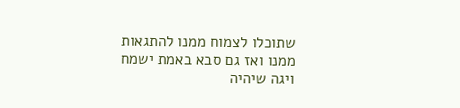שתוכלו לצמוח ממנו להתגאות ממנו ואז גם סבא באמת ישמח ויגה שיהיה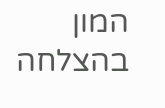המון בהצלחה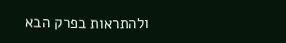ולהתראות בפרק הבא